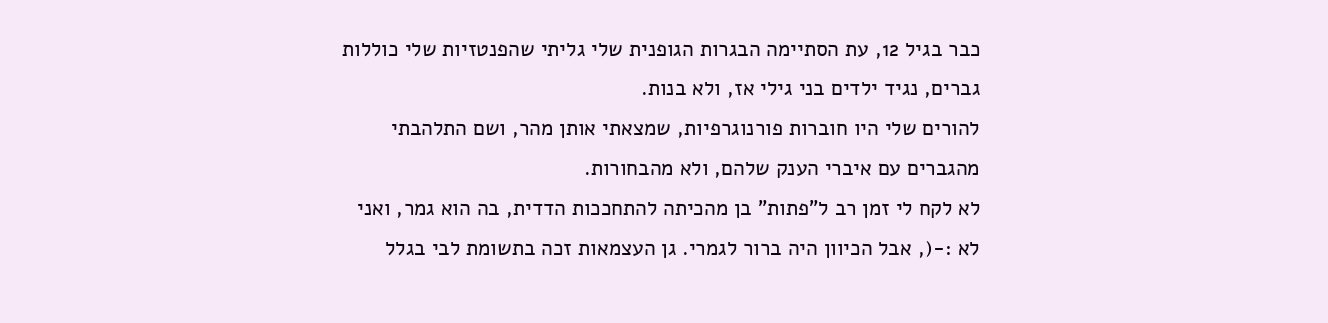כבר בגיל 12, עת הסתיימה הבגרות הגופנית שלי גליתי שהפנטזיות שלי כוללות גברים, נגיד ילדים בני גילי אז, ולא בנות.
להורים שלי היו חוברות פורנוגרפיות, שמצאתי אותן מהר, ושם התלהבתי מהגברים עם איברי הענק שלהם, ולא מהבחורות.
לא לקח לי זמן רב ל"פתות" בן מהכיתה להתחככות הדדית, בה הוא גמר, ואני לא :-(, אבל הכיוון היה ברור לגמרי. גן העצמאות זכה בתשומת לבי בגלל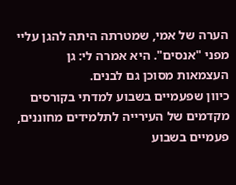הערה של אמי, שמטרתה היתה להגן עליי מפני "אנסים". היא אמרה לי: גן העצמאות מסוכן גם לבנים.
כיוון שפעמיים בשבוע למדתי בקורסים מקדמים של העירייה לתלמידים מחוננים, פעמיים בשבוע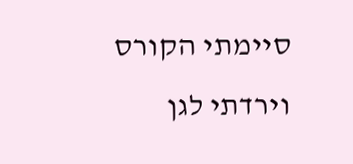סיימתי הקורס וירדתי לגן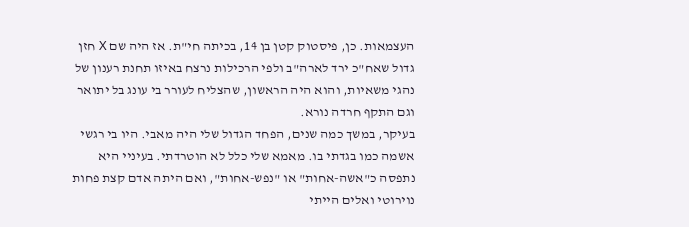העצמאות. כן, פיסטוק קטן בן 14, בכיתה חי"ת. אז היה שם X חזן גדול שאח"כ ירד לארה"ב ולפי הרכילות נרצח באיזו תחנת רענון של נהגי משאיות, והוא היה הראשון, שהצליח לעורר בי עונג בל יתואר וגם התקף חרדה נורא.
בעיקר, במשך כמה שנים, הפחד הגדול שלי היה מאבי. היו בי רגשי אשמה כמו בגדתי בו. מאמא שלי כלל לא הוטרדתי. בעיניי היא נתפסה כ"אשה-אחות" או "נפש-אחות", ואם היתה אדם קצת פחות נוירוטי ואלים הייתי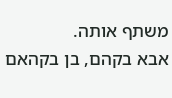משתף אותה.
אבא בקהם, בן בקהאם